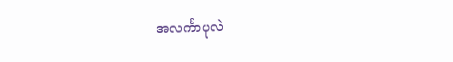အလင်္ကာပုလဲ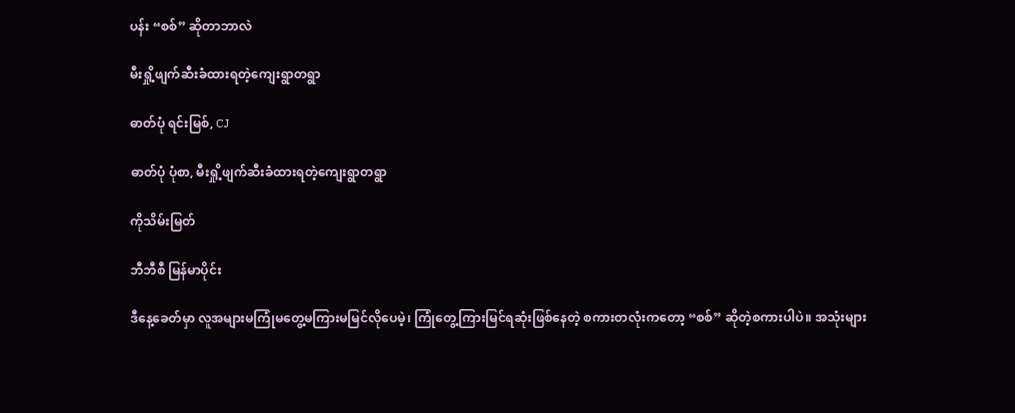ပန်း “စစ်” ဆိုတာဘာလဲ

မီးရှို့ဖျက်ဆီးခံထားရတဲ့ကျေးရွာတရွာ

ဓာတ်ပုံ ရင်းမြစ်, CJ

ဓာတ်ပုံ ပုံစာ, မီးရှို့ဖျက်ဆီးခံထားရတဲ့ကျေးရွာတရွာ

ကိုသိမ်းမြတ်

ဘီဘီစီ မြန်မာပိုင်း

ဒီနေ့ခေတ်မှာ လူအများမကြုံမတွေ့မကြားမမြင်လိုပေမဲ့၊ ကြုံတွေ့ကြားမြင်ရဆုံးဖြစ်နေတဲ့ စကားတလုံးကတော့ “စစ်” ဆိုတဲ့စကားပါပဲ။ အသုံးများ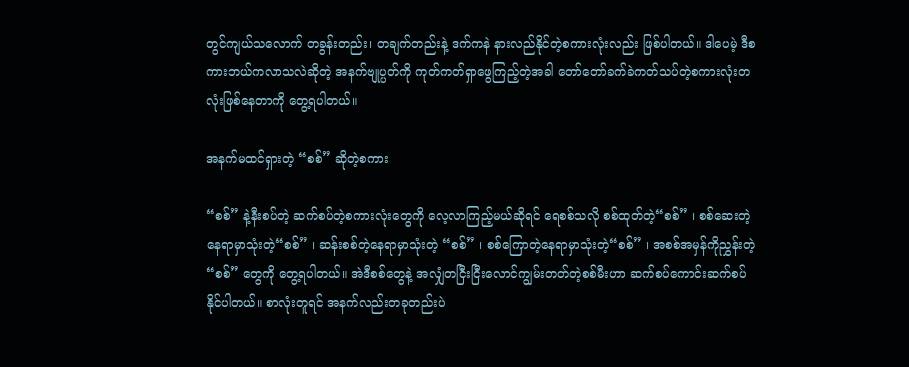တွင်ကျယ်သလောက် တခွန်းတည်း၊ တချက်တည်းနဲ့ ဒက်ကနဲ နားလည်နိုင်တဲ့စကားလုံးလည်း ဖြစ်ပါတယ်။ ဒါပေမဲ့ ဒီစကားဘယ်ကလာသလဲဆိုတဲ့ အနက်ဗျုပ္ပတ်ကို ကုတ်ကတ်ရှာဖွေကြည့်တဲ့အခါ တော်တော်ခက်ခဲကတ်သပ်တဲ့စကားလုံးတလုံးဖြစ်နေတာကို တွေ့ရပါတယ်။

အနက်မထင်ရှားတဲ့ “စစ်” ဆိုတဲ့စကား

“စစ်” နဲ့နီးစပ်တဲ့ ဆက်စပ်တဲ့စကားလုံးတွေကို လေ့လာကြည့်မယ်ဆိုရင် ရေစစ်သလို စစ်ထုတ်တဲ့“စစ်” ၊ စစ်ဆေးတဲ့နေရာမှာသုံးတဲ့“စစ်” ၊ ဆန်းစစ်တဲ့နေရာမှာသုံးတဲ့ “စစ်” ၊ စစ်ကြောတဲ့နေရာမှာသုံးတဲ့“စစ်” ၊ အစစ်အမှန်ကိုညွှန်းတဲ့ “စစ်” တွေကို တွေ့ရပါတယ်။ အဲဒီစစ်တွေနဲ့ အလျှံတငြီးငြီးလောင်ကျွမ်းတတ်တဲ့စစ်မီးဟာ ဆက်စပ်ကောင်းဆက်စပ်နိုင်ပါတယ်။ စာလုံးတူရင် အနက်လည်းတခုတည်းပဲ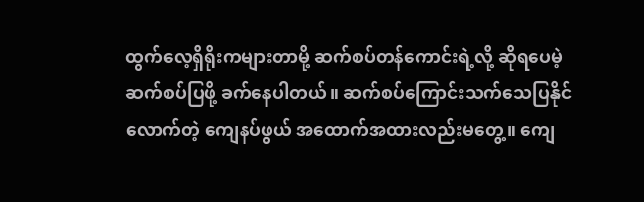ထွက်လေ့ရှိရိုးကများတာမို့ ဆက်စပ်တန်ကောင်းရဲ့လို့ ဆိုရပေမဲ့ ဆက်စပ်ပြဖို့ ခက်နေပါတယ်။ ဆက်စပ်ကြောင်းသက်သေပြနိုင်လောက်တဲ့ ကျေနပ်ဖွယ် အထောက်အထားလည်းမတွေ့။ ကျေ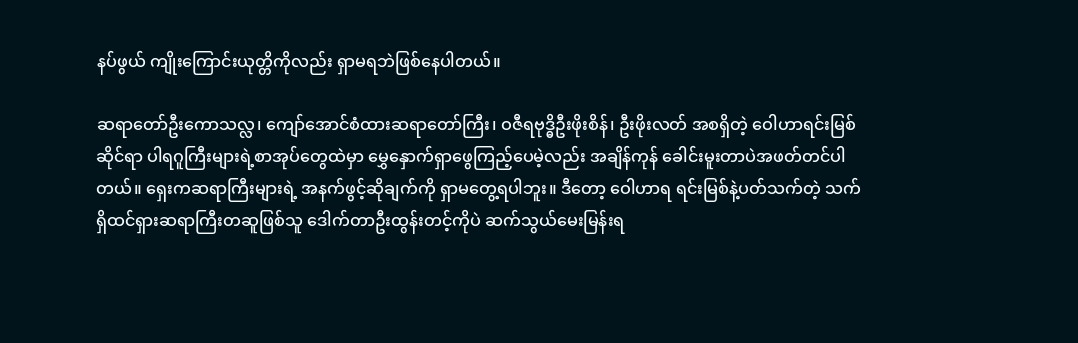နပ်ဖွယ် ကျိုးကြောင်းယုတ္တိကိုလည်း ရှာမရဘဲဖြစ်နေပါတယ်။

ဆရာတော်ဦးကောသလ္လ၊ ကျော်အောင်စံထားဆရာတော်ကြီး၊ ဝဇီရဗုဒ္ဓိဦးဖိုးစိန်၊ ဦးဖိုးလတ် အစရှိတဲ့ ဝေါဟာရင်းမြစ်ဆိုင်ရာ ပါရဂူကြီးများရဲ့စာအုပ်တွေထဲမှာ မွှေနှောက်ရှာဖွေကြည့်ပေမဲ့လည်း အချိန်ကုန် ခေါင်းမူးတာပဲအဖတ်တင်ပါတယ်။ ရှေးကဆရာကြီးများရဲ့ အနက်ဖွင့်ဆိုချက်ကို ရှာမတွေ့ရပါဘူး။ ဒီတော့ ဝေါဟာရ ရင်းမြစ်နဲ့ပတ်သက်တဲ့ သက်ရှိထင်ရှားဆရာကြီးတဆူဖြစ်သူ ဒေါက်တာဦးထွန်းတင့်ကိုပဲ ဆက်သွယ်မေးမြန်းရ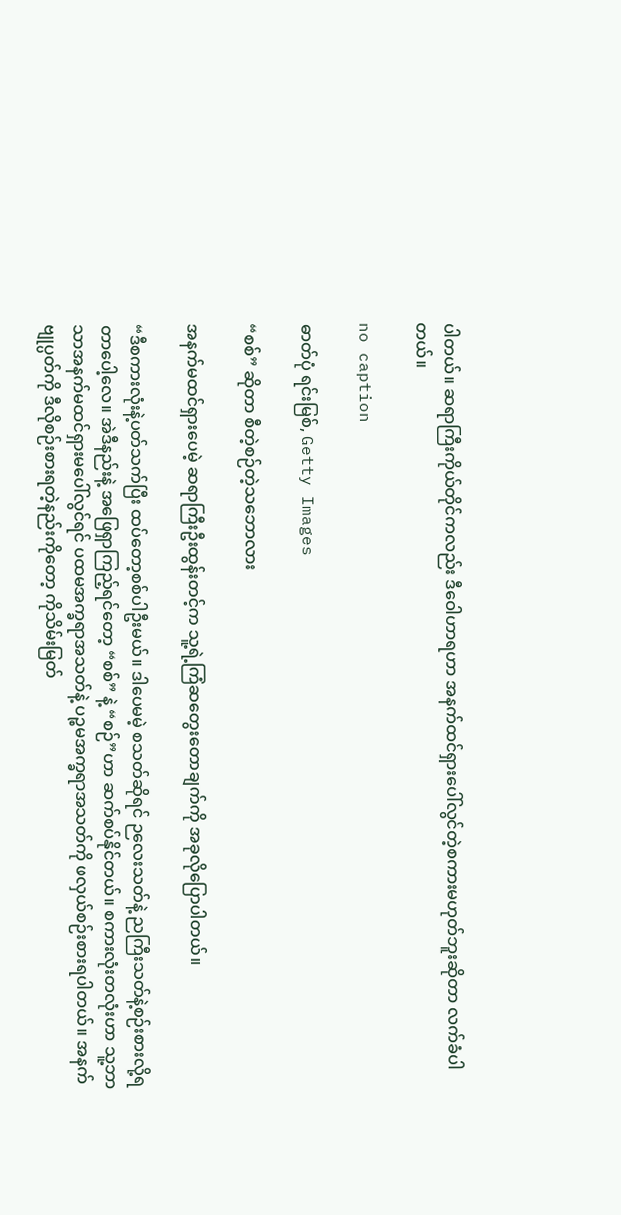ပါတယ်။ ဆရာကြီးကိုယ်တိုင်ကလည်း ဒီဝေါဟာရဟာ အနက်ထင်ရှားပေါ်လွင်တဲ့စကားမဟုတ်ဘူးဆိုတာ လက်ခံပါတယ်။

no caption

ဓာတ်ပုံ ရင်းမြစ်, Getty Images

“စစ်” ဆိုတာ စီတဲ့စဉ်တဲ့သဘောလား

အနက်မထင်ရှားပေမဲ့ ဆရာကြီးဦးထွန်းတင့်က သူ့ရဲ့ကြံဆတွေးတောချက်ကို အခုလိုပြောပါတယ်။

“ဒီစကားလုံးနဲ့ပတ်သက်ပြီး ထပ်တော့စစ်ပါဦးမယ်။ ဒါပေမမဲ့ စသတ်ဆိုရင် ဉလေးသတ်နဲ့ ညကြီးသတ်နဲ့စဉ်းစားလို့ရတာပေါ့လေ။ အဲဒီနည်းနဲ့ အဖြေရှာကြည့်ရင်တော့ “စစ်” နဲ့ “စဉ်”ဟာ ဆက်စပ်နိုင်တယ်။ စကားလုံးတလုံးဟာ သူ့ဘာသာအနက်မထင်ရှားမပေါ်လွင်ရင် ပထမအက္ခရာအသတ်နဲ့ ပဉ္စမအက္ခရာအသတ်ကို ဖလှယ်စဉ်းစားရပါတယ်။ အနက်ဗျုပ္ပတ်ကို ဒီလိုစဉ်းစားရတဲ့နည်းကိုတော့ ကိုသိမ်းမြတ်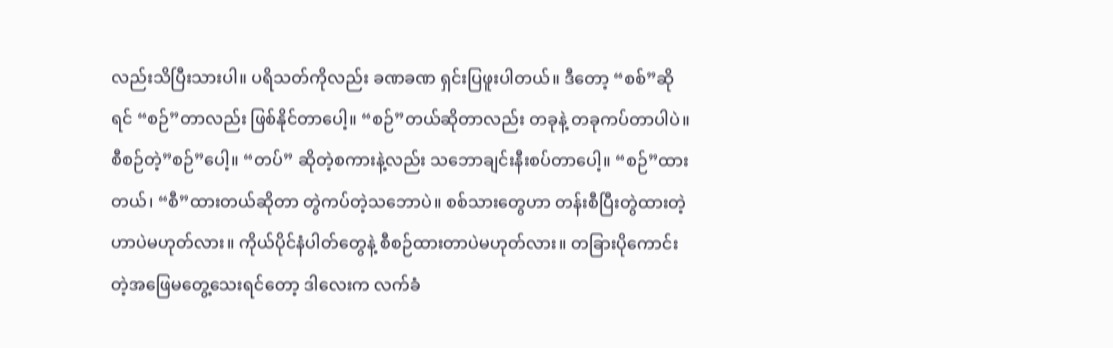လည်းသိပြီးသားပါ။ ပရိသတ်ကိုလည်း ခဏခဏ ရှင်းပြဖူးပါတယ်။ ဒီတော့ “စစ်”ဆိုရင် “စဉ်”တာလည်း ဖြစ်နိုင်တာပေါ့။ “စဉ်”တယ်ဆိုတာလည်း တခုနဲ့ တခုကပ်တာပါပဲ။ စီစဉ်တဲ့”စဉ်”ပေါ့။ “တပ်” ဆိုတဲ့စကားနဲ့လည်း သဘောချင်းနီးစပ်တာပေါ့။ “စဉ်”ထားတယ်၊ “စီ”ထားတယ်ဆိုတာ တွဲကပ်တဲ့သဘောပဲ။ စစ်သားတွေဟာ တန်းစီပြီးတွဲထားတဲ့ဟာပဲမဟုတ်လား။ ကိုယ်ပိုင်နံပါတ်တွေနဲ့ စီစဉ်ထားတာပဲမဟုတ်လား။ တခြားပိုကောင်းတဲ့အဖြေမတွေ့သေးရင်တော့ ဒါလေးက လက်ခံ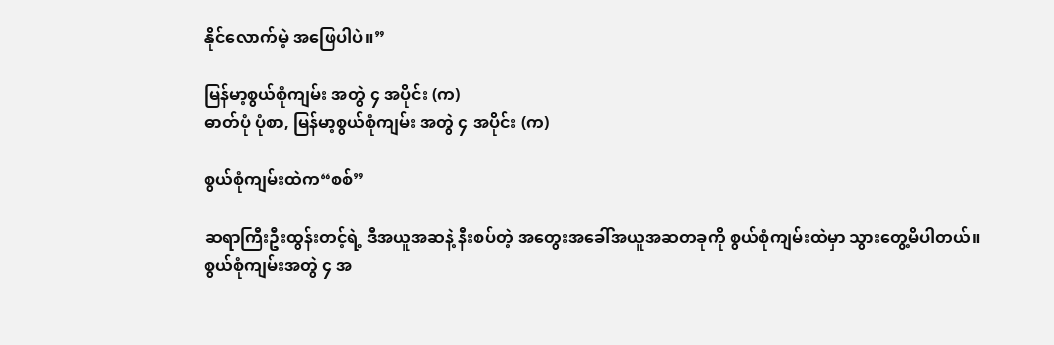နိုင်လောက်မဲ့ အဖြေပါပဲ။”

မြန်မာ့စွယ်စုံကျမ်း အတွဲ ၄ အပိုင်း (က)
ဓာတ်ပုံ ပုံစာ, မြန်မာ့စွယ်စုံကျမ်း အတွဲ ၄ အပိုင်း (က)

စွယ်စုံကျမ်းထဲက“စစ်”

ဆရာကြီးဦးထွန်းတင့်ရဲ့ ဒီအယူအဆနဲ့ နီးစပ်တဲ့ အတွေးအခေါ်အယူအဆတခုကို စွယ်စုံကျမ်းထဲမှာ သွားတွေ့မိပါတယ်။ စွယ်စုံကျမ်းအတွဲ ၄ အ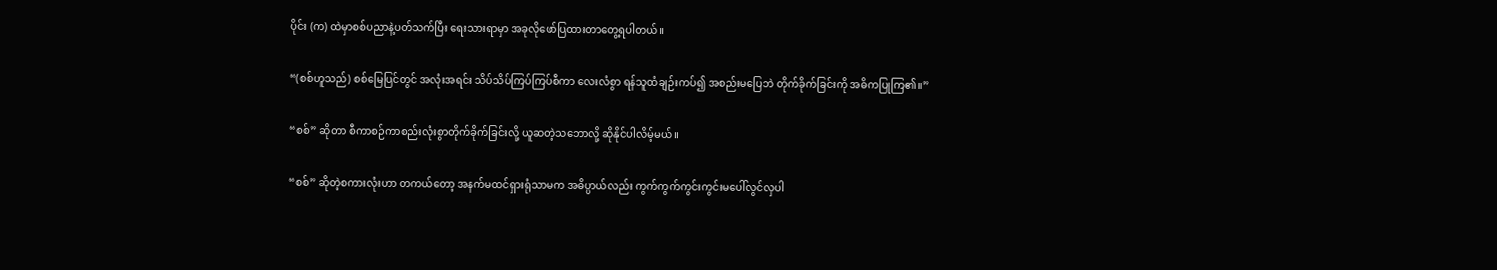ပိုင်း (က) ထဲမှာစစ်ပညာနဲ့ပတ်သက်ပြီး ရေးသားရာမှာ အခုလိုဖော်ပြထားတာတွေ့ရပါတယ်။

“(စစ်ဟူသည်) စစ်မြေပြင်တွင် အလုံးအရင်း သိပ်သိပ်ကြပ်ကြပ်စီကာ လေးလံစွာ ရန်သူထံချဉ်းကပ်၍ အစည်းမပြေဘဲ တိုက်ခိုက်ခြင်းကို အဓိကပြုကြ၏။”

“စစ်” ဆိုတာ စီကာစဉ်ကာစည်းလုံးစွာတိုက်ခိုက်ခြင်းလို့ ယူဆတဲ့သဘောလို့ ဆိုနိုင်ပါလိမ့်မယ်။

“စစ်” ဆိုတဲ့စကားလုံးဟာ တကယ်တော့ အနက်မထင်ရှားရုံသာမက အဓိပ္ပာယ်လည်း ကွက်ကွက်ကွင်းကွင်းမပေါ်လွင်လှပါ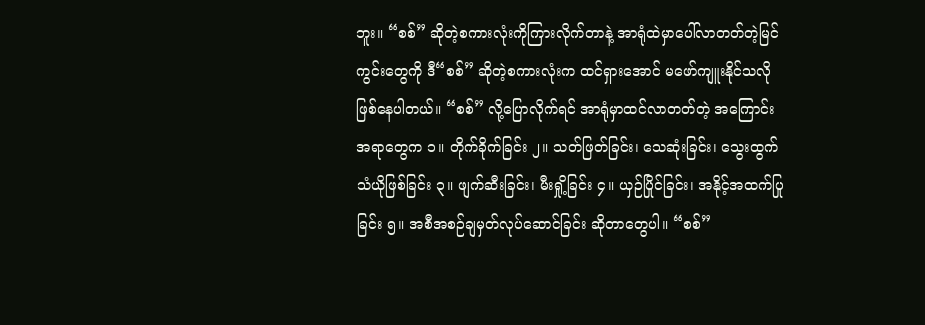ဘူး။ “စစ်” ဆိုတဲ့စကားလုံးကိုကြားလိုက်တာနဲ့ အာရုံထဲမှာပေါ်လာတတ်တဲ့မြင်ကွင်းတွေကို ဒီ“စစ်” ဆိုတဲ့စကားလုံးက ထင်ရှားအောင် မဖော်ကျူးနိုင်သလို ဖြစ်နေပါတယ်။ “စစ်” လို့ပြောလိုက်ရင် အာရုံမှာထင်လာတတ်တဲ့ အကြောင်းအရာတွေက ၁။ တိုက်ခိုက်ခြင်း ၂။ သတ်ဖြတ်ခြင်း၊ သေဆုံးခြင်း၊ သွေးထွက်သံယိုဖြစ်ခြင်း ၃။ ဖျက်ဆီးခြင်း၊ မီးရှို့ခြင်း ၄။ ယှဉ်ပြိုင်ခြင်း၊ အနိုင့်အထက်ပြုခြင်း ၅။ အစီအစဉ်ချမှတ်လုပ်ဆောင်ခြင်း ဆိုတာတွေပါ။ “စစ်”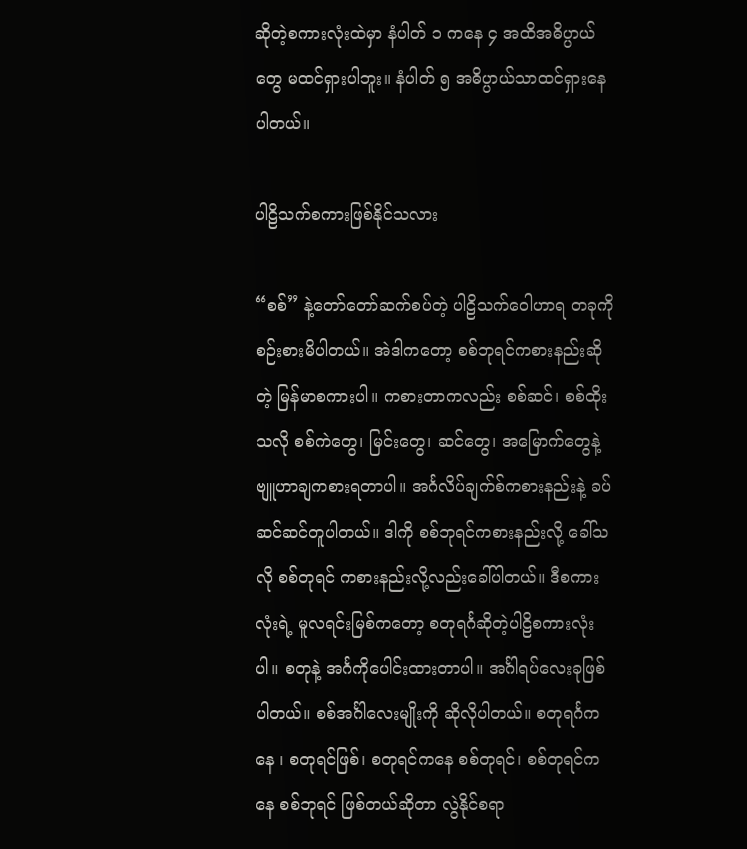ဆိုတဲ့စကားလုံးထဲမှာ နံပါတ် ၁ ကနေ ၄ အထိအဓိပ္ပာယ်တွေ မထင်ရှားပါဘူး။ နံပါတ် ၅ အဓိပ္ပာယ်သာထင်ရှားနေပါတယ်။

ပါဠိသက်စကားဖြစ်နိုင်သလား

“စစ်” နဲ့တော်တော်ဆက်စပ်တဲ့ ပါဠိသက်ဝေါဟာရ တခုကို စဉ်းစားမိပါတယ်။ အဲဒါကတော့ စစ်ဘုရင်ကစားနည်းဆိုတဲ့ မြန်မာစကားပါ။ ကစားတာကလည်း စစ်ဆင်၊ စစ်ထိုးသလို စစ်ကဲတွေ၊ မြင်းတွေ၊ ဆင်တွေ၊ အမြောက်တွေနဲ့ ဗျူဟာချကစားရတာပါ။ အင်္ဂလိပ်ချက်စ်ကစားနည်းနဲ့ ခပ်ဆင်ဆင်တူပါတယ်။ ဒါကို စစ်ဘုရင်ကစားနည်းလို့ ခေါ်သလို စစ်တုရင် ကစားနည်းလို့လည်းခေါ်ပါတယ်။ ဒီစကားလုံးရဲ့ မူလရင်းမြစ်ကတော့ စတုရင်္ဂဆိုတဲ့ပါဠိစကားလုံးပါ။ စတုနဲ့ အင်္ဂကိုပေါင်းထားတာပါ။ အင်္ဂါရပ်လေးခုဖြစ်ပါတယ်။ စစ်အင်္ဂါလေးမျိုးကို ဆိုလိုပါတယ်။ စတုရင်္ဂကနေ ၊ စတုရင်ဖြစ်၊ စတုရင်ကနေ စစ်တုရင်၊ စစ်တုရင်ကနေ စစ်ဘုရင် ဖြစ်တယ်ဆိုတာ လွဲနိုင်စရာ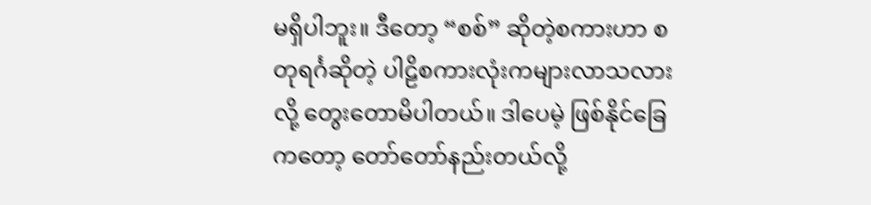မရှိပါဘူး။ ဒီတော့ “စစ်” ဆိုတဲ့စကားဟာ စတုရင်္ဂဆိုတဲ့ ပါဠိစကားလုံးကများလာသလားလို့ တွေးတောမိပါတယ်။ ဒါပေမဲ့ ဖြစ်နိုင်ခြေကတော့ တော်တော်နည်းတယ်လို့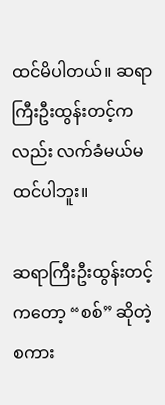ထင်မိပါတယ်။ ဆရာကြီးဦးထွန်းတင့်ကလည်း လက်ခံမယ်မထင်ပါဘူး။

ဆရာကြီးဦးထွန်းတင့်ကတော့ “စစ်” ဆိုတဲ့စကား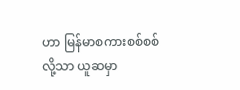ဟာ မြန်မာစကားစစ်စစ်လို့သာ ယူဆမှာ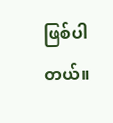ဖြစ်ပါတယ်။